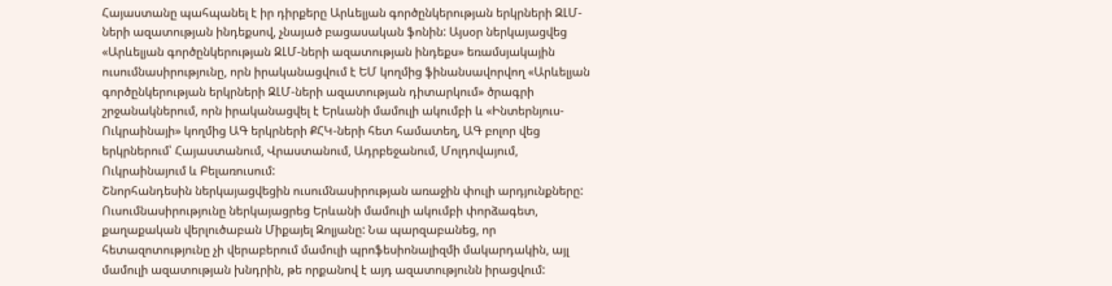Հայաստանը պահպանել է իր դիրքերը Արևելյան գործընկերության երկրների ԶԼՄ-ների ազատության ինդեքսով, չնայած բացասական ֆոնին: Այսօր ներկայացվեց «Արևելյան գործընկերության ԶԼՄ-ների ազատության ինդեքս» եռամսյակային ուսումնասիրությունը, որն իրականացվում է ԵՄ կողմից ֆինանսավորվող «Արևելյան գործընկերության երկրների ԶԼՄ-ների ազատության դիտարկում» ծրագրի շրջանակներում, որն իրականացվել է Երևանի մամուլի ակումբի և «Ինտերնյուս-Ուկրաինայի» կողմից ԱԳ երկրների ՔՀԿ-ների հետ համատեղ, ԱԳ բոլոր վեց երկրներում՝ Հայաստանում, Վրաստանում, Ադրբեջանում, Մոլդովայում, Ուկրաինայում և Բելառուսում:
Շնորհանդեսին ներկայացվեցին ուսումնասիրության առաջին փուլի արդյունքները: Ուսումնասիրությունը ներկայացրեց Երևանի մամուլի ակումբի փորձագետ, քաղաքական վերլուծաբան Միքայել Զոլյանը: Նա պարզաբանեց, որ հետազոտությունը չի վերաբերում մամուլի պրոֆեսիոնալիզմի մակարդակին, այլ մամուլի ազատության խնդրին, թե որքանով է այդ ազատությունն իրացվում: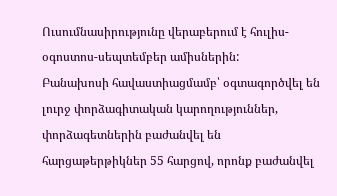Ուսումնասիրությունը վերաբերում է հուլիս-օգոստոս-սեպտեմբեր ամիսներին:
Բանախոսի հավաստիացմամբ՝ օգտագործվել են լուրջ փորձագիտական կարողություններ, փորձագետներին բաժանվել են հարցաթերթիկներ 55 հարցով, որոնք բաժանվել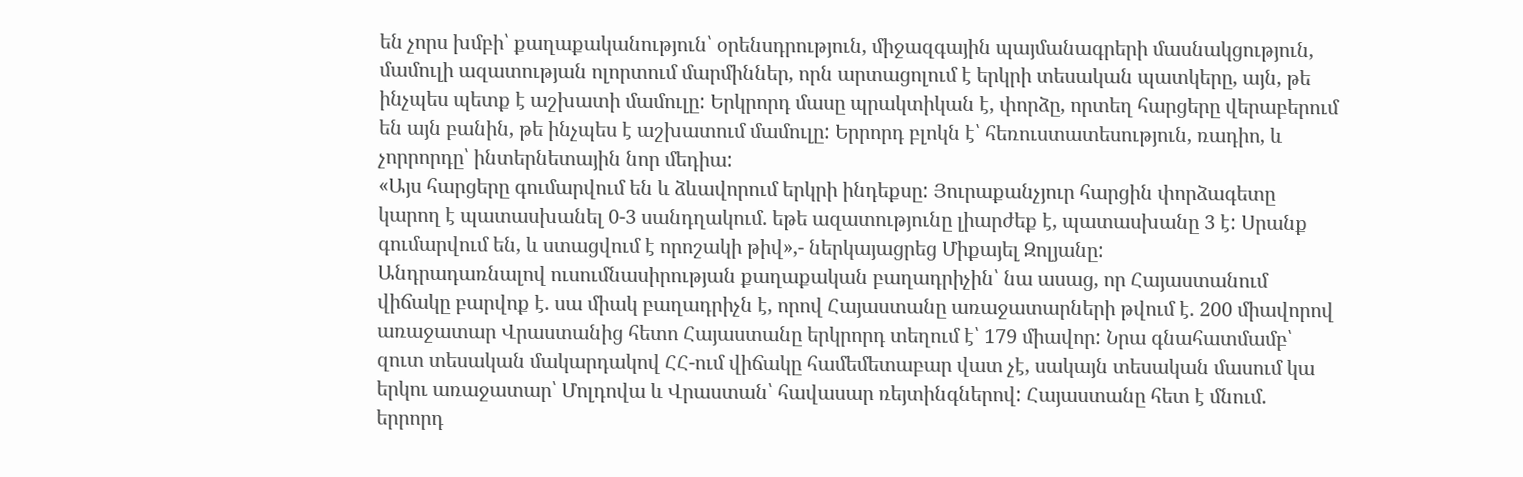են չորս խմբի՝ քաղաքականություն՝ օրենսդրություն, միջազգային պայմանագրերի մասնակցություն, մամուլի ազատության ոլորտում մարմիններ, որն արտացոլում է երկրի տեսական պատկերը, այն, թե ինչպես պետք է աշխատի մամուլը: Երկրորդ մասը պրակտիկան է, փորձը, որտեղ հարցերը վերաբերում են այն բանին, թե ինչպես է աշխատում մամուլը: Երրորդ բլոկն է՝ հեռուստատեսություն, ռադիո, և չորրորդը՝ ինտերնետային նոր մեդիա:
«Այս հարցերը գումարվում են և ձևավորում երկրի ինդեքսը: Յուրաքանչյուր հարցին փորձագետը կարող է պատասխանել 0-3 սանդղակում. եթե ազատությունը լիարժեք է, պատասխանը 3 է: Սրանք գումարվում են, և ստացվում է որոշակի թիվ»,- ներկայացրեց Միքայել Զոլյանը:
Անդրադառնալով ուսումնասիրության քաղաքական բաղադրիչին՝ նա ասաց, որ Հայաստանում վիճակը բարվոք է. սա միակ բաղադրիչն է, որով Հայաստանը առաջատարների թվում է. 200 միավորով առաջատար Վրաստանից հետո Հայաստանը երկրորդ տեղում է՝ 179 միավոր: Նրա գնահատմամբ՝ զուտ տեսական մակարդակով ՀՀ-ում վիճակը համեմետաբար վատ չէ, սակայն տեսական մասում կա երկու առաջատար՝ Մոլդովա և Վրաստան՝ հավասար ռեյտինգներով: Հայաստանը հետ է մնում. երրորդ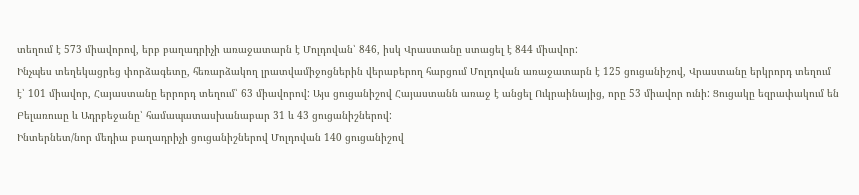տեղում է 573 միավորով, երբ բաղադրիչի առաջատարն է Մոլդովան՝ 846, իսկ Վրաստանը ստացել է 844 միավոր:
Ինչպես տեղեկացրեց փորձագետը, հեռարձակող լրատվամիջոցներին վերաբերող հարցում Մոլդովան առաջատարն է 125 ցուցանիշով, Վրաստանը երկրորդ տեղում է՝ 101 միավոր, Հայաստանը երրորդ տեղում՝ 63 միավորով: Այս ցուցանիշով Հայաստանն առաջ է անցել Ուկրաինայից, որը 53 միավոր ունի: Ցուցակը եզրափակում են Բելառուսը և Ադրբեջանը՝ համապատասխանաբար 31 և 43 ցուցանիշներով:
Ինտերնետ/նոր մեդիա բաղադրիչի ցուցանիշներով Մոլդովան 140 ցուցանիշով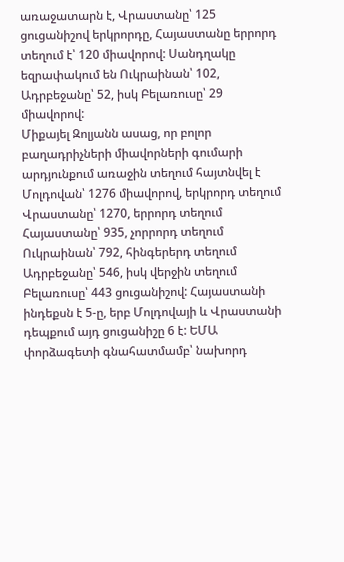առաջատարն է, Վրաստանը՝ 125 ցուցանիշով երկրորդը, Հայաստանը երրորդ տեղում է՝ 120 միավորով: Սանդղակը եզրափակում են Ուկրաինան՝ 102, Ադրբեջանը՝ 52, իսկ Բելառուսը՝ 29 միավորով:
Միքայել Զոլյանն ասաց, որ բոլոր բաղադրիչների միավորների գումարի արդյունքում առաջին տեղում հայտնվել է Մոլդովան՝ 1276 միավորով, երկրորդ տեղում Վրաստանը՝ 1270, երրորդ տեղում Հայաստանը՝ 935, չորրորդ տեղում Ուկրաինան՝ 792, հինգերերդ տեղում Ադրբեջանը՝ 546, իսկ վերջին տեղում Բելառուսը՝ 443 ցուցանիշով: Հայաստանի ինդեքսն է 5-ը, երբ Մոլդովայի և Վրաստանի դեպքում այդ ցուցանիշը 6 է: ԵՄԱ փորձագետի գնահատմամբ՝ նախորդ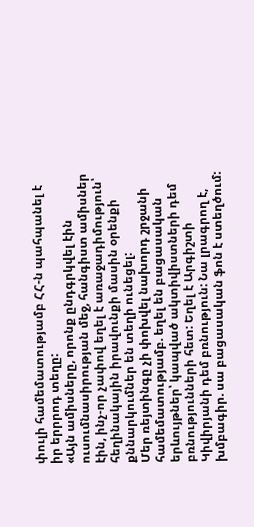փուլի համեմատությամբ ՀՀ-ն պահպանել է իր երրրոդ տեղը:
«Այն ամիսները, որոնք ընդգրկվել էին ուսումնասիրության մեջ, հանգիստ ամիսներ էին, ինչ-որ չափով եղել է առաջադիմություն՝ հեղինակային իրավունքի մասին օրենքի քննարկումներ են տեղի ունեցել:
Մեր ռեյտինգը չի փոխվել նախորդ շրջանի համեմատությամբ. եղել են բացասական երևույթներ՝ կապված ակտիվիստների դեմ բռնությունների հետ: Եղել է Արգիշտի Կիվիրյանի դեմ բռնություն: Նա լրագրող է, խմբագիր. սա բացասական ֆոն է ստեղծում: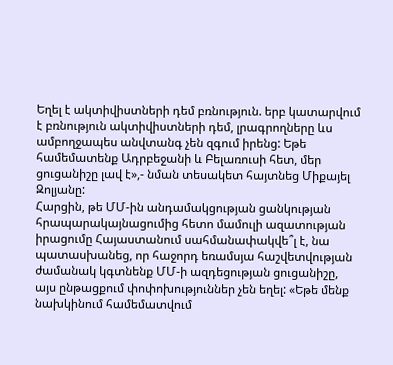Եղել է ակտիվիստների դեմ բռնություն. երբ կատարվում է բռնություն ակտիվիստների դեմ, լրագրողները ևս ամբողջապես անվտանգ չեն զգում իրենց: Եթե համեմատենք Ադրբեջանի և Բելառուսի հետ, մեր ցուցանիշը լավ է»,- նման տեսակետ հայտնեց Միքայել Զոլյանը:
Հարցին, թե ՄՄ-ին անդամակցության ցանկության հրապարակայնացումից հետո մամուլի ազատության իրացումը Հայաստանում սահմանափակվե՞լ է, նա պատասխանեց, որ հաջորդ եռամսյա հաշվետվության ժամանակ կգտնենք ՄՄ-ի ազդեցության ցուցանիշը, այս ընթացքում փոփոխություններ չեն եղել: «Եթե մենք նախկինում համեմատվում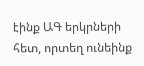էինք ԱԳ երկրների հետ, որտեղ ունեինք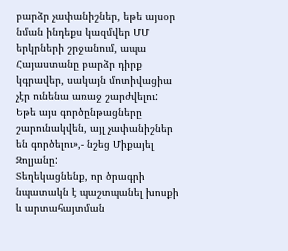բարձր չափանիշներ, եթե այսօր նման ինդեքս կազմվեր ՄՄ երկրների շրջանում, ապա Հայաստանը բարձր դիրք կգրավեր, սակայն մոտիվացիա չէր ունենա առաջ շարժվելու: Եթե այս գործընթացները շարունակվեն, այլ չափանիշներ են գործելու»,- նշեց Միքայել Զոլյանը:
Տեղեկացնենք, որ ծրագրի նպատակն է պաշտպանել խոսքի և արտահայտման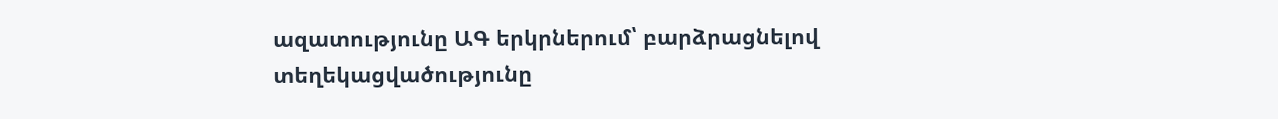ազատությունը ԱԳ երկրներում՝ բարձրացնելով տեղեկացվածությունը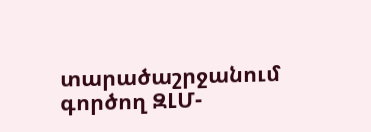տարածաշրջանում գործող ԶԼՄ-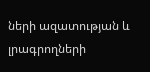ների ազատության և լրագրողների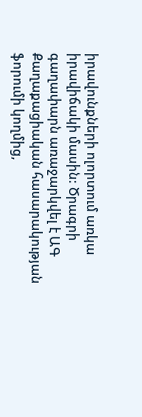իրավունքների ոլորտում առկա իրավիճակի մասին: Ծրագրի գաղափարն առաջարկվել է ԱԳ Քաղաքացիական հասարակության ֆորումի կողմից,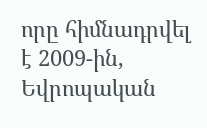որը հիմնադրվել է 2009-ին, Եվրոպական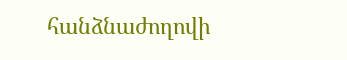հանձնաժողովի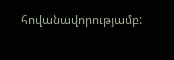հովանավորությամբ: